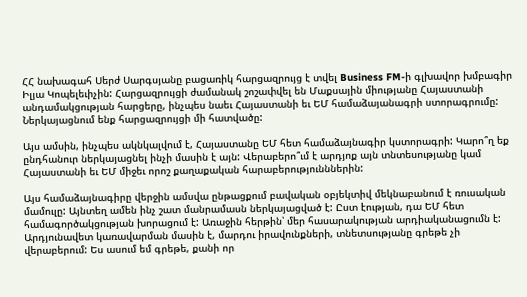ՀՀ նախագահ Սերժ Սարգսյանը բացառիկ հարցազրույց է տվել Business FM-ի գլխավոր խմբագիր Իլյա Կոպելեւիչին: Հարցազրույցի ժամանակ շոշափվել են Մաքսային միությանը Հայաստանի անդամակցության հարցերը, ինչպես նաեւ Հայաստանի եւ ԵՄ համաձայանագրի ստորագրումը: Ներկայացնում ենք հարցազրույցի մի հատվածը:

Այս ամսին, ինչպես ակնկալվում է, Հայաստանը ԵՄ հետ համաձայնագիր կստորագրի: Կարո՞ղ եք ընդհանուր ներկայացնել ինչի մասին է այն: Վերաբերո՞ւմ է արդյոք այն տնտեսությանը կամ Հայաստանի եւ ԵՄ միջեւ որոշ քաղաքական հարաբերությունններին:

Այս համաձայնագիրը վերջին ամսվա ընթացքում բավական օբյեկտիվ մեկնաբանում է ռուսական մամուլը: Այնտեղ ամեն ինչ շատ մանրամասն ներկայացված է: Ըստ էության, դա ԵՄ հետ համագործակցության խորացում է: Առաջին հերթին՝ մեր հասարակության արդիականացումն է: Արդյունավետ կառավարման մասին է, մարդու իրավունքների, տնետսությանը գրեթե չի վերաբերում: Ես ասում եմ գրեթե, քանի որ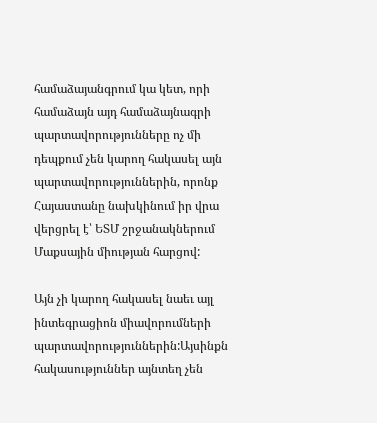համաձայանգրում կա կետ, որի համաձայն այդ համաձայնագրի պարտավորությունները ոչ մի դեպքում չեն կարող հակասել այն պարտավորություններին, որոնք Հայաստանը նախկինում իր վրա վերցրել է՝ ԵՏՄ շրջանակներում Մաքսային միության հարցով:

Այն չի կարող հակասել նաեւ այլ ինտեգրացիոն միավորումների պարտավորություններին:Այսինքն հակասություններ այնտեղ չեն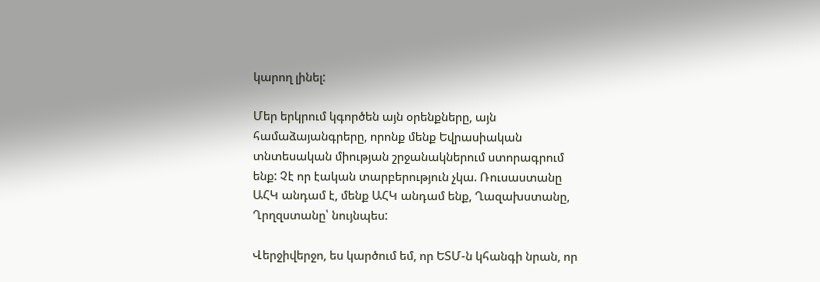կարող լինել:

Մեր երկրում կգործեն այն օրենքները, այն համաձայանգրերը, որոնք մենք Եվրասիական տնտեսական միության շրջանակներում ստորագրում ենք: Չէ որ էական տարբերություն չկա. Ռուսաստանը ԱՀԿ անդամ է, մենք ԱՀԿ անդամ ենք, Ղազախստանը, Ղրղզստանը՝ նույնպես:

Վերջիվերջո, ես կարծում եմ, որ ԵՏՄ-ն կհանգի նրան, որ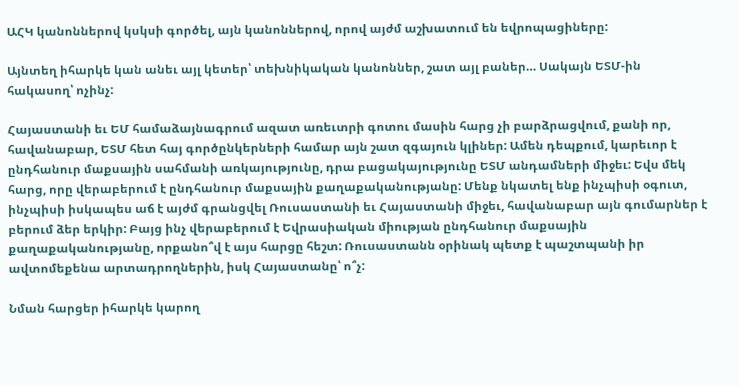ԱՀԿ կանոններով կսկսի գործել, այն կանոններով, որով այժմ աշխատում են եվրոպացիները:

Այնտեղ իհարկե կան անեւ այլ կետեր՝ տեխնիկական կանոններ, շատ այլ բաներ… Սակայն ԵՏՄ-ին հակասող՝ ոչինչ:

Հայաստանի եւ ԵՄ համաձայնագրում ազատ առեւտրի գոտու մասին հարց չի բարձրացվում, քանի որ, հավանաբար, ԵՏՄ հետ հայ գործընկերների համար այն շատ զգայուն կլիներ: Ամեն դեպքում, կարեւոր է ընդհանուր մաքսային սահմանի առկայությունը, դրա բացակայությունը ԵՏՄ անդամների միջեւ: Եվս մեկ հարց, որը վերաբերում է ընդհանուր մաքսային քաղաքականությանը: Մենք նկատել ենք ինչպիսի օգուտ, ինչպիսի իսկապես աճ է այժմ գրանցվել Ռուսաստանի եւ Հայաստանի միջեւ, հավանաբար այն գումարներ է բերում ձեր երկիր: Բայց ինչ վերաբերում է Եվրասիական միության ընդհանուր մաքսային քաղաքականությանը, որքանո՞վ է այս հարցը հեշտ: Ռուսաստանն օրինակ պետք է պաշտպանի իր ավտոմեքենա արտադրողներին, իսկ Հայաստանը՝ ո՞չ:

Նման հարցեր իհարկե կարող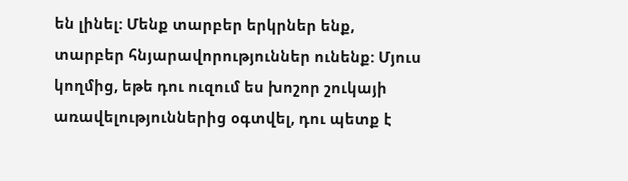են լինել: Մենք տարբեր երկրներ ենք, տարբեր հնյարավորություններ ունենք: Մյուս կողմից, եթե դու ուզում ես խոշոր շուկայի առավելություններից օգտվել, դու պետք է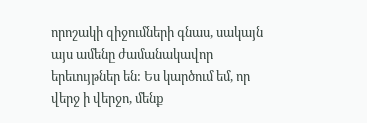որոշակի զիջումների գնաս, սակայն այս ամենը ժամանակավոր երեւույթներ են: Ես կարծում եմ, որ վերջ ի վերջո, մենք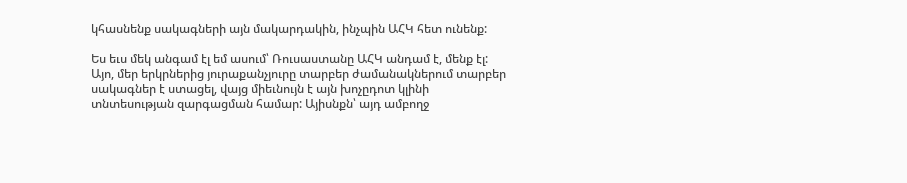կհասնենք սակագների այն մակարդակին, ինչպին ԱՀԿ հետ ունենք:

Ես եւս մեկ անգամ էլ եմ ասում՝ Ռուսաստանը ԱՀԿ անդամ է, մենք էլ: Այո, մեր երկրներից յուրաքանչյուրը տարբեր ժամանակներում տարբեր սակագներ է ստացել, վայց միեւնույն է այն խոչըդոտ կլինի տնտեսության զարգացման համար: Այիսնքն՝ այդ ամբողջ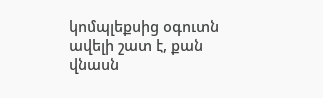կոմպլեքսից օգուտն ավելի շատ է, քան վնասն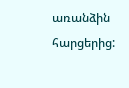առանձին հարցերից: